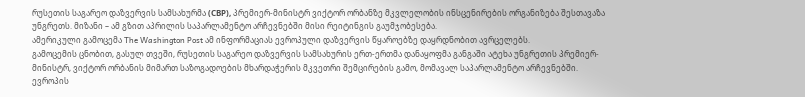რუსეთის საგარეო დაზვერვის სამსახურმა (СВР), პრემიერ-მინისტრ ვიქტორ ორბანზე მკვლელობის ინსცენირების ორგანიზება შესთავაზა უნგრეთს. მიზანი – ამ გზით აპრილის საპარლამენტო არჩევნებში მისი რეიტინგის გაუმჯობესება.
ამერიკული გამოცემა The Washington Post ამ ინფორმაციას ევროპული დაზვერვის წყაროებზე დაყრდნობით ავრცელებს.
გამოცემის ცნობით, გასულ თვეში, რუსეთის საგარეო დაზვერვის სამსახურის ერთ-ერთმა დანაყოფმა განგაში ატეხა უნგრეთის პრემიერ-მინისტრ, ვიქტორ ორბანის მიმართ საზოგადოების მხარდაჭერის მკვეთრი შემცირების გამო, მომავალ საპარლამენტო არჩევნებში.
ევროპის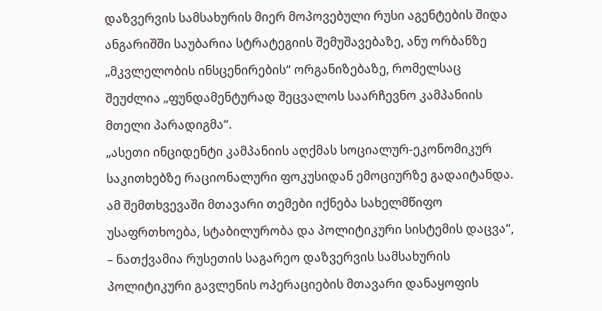დაზვერვის სამსახურის მიერ მოპოვებული რუსი აგენტების შიდა ანგარიშში საუბარია სტრატეგიის შემუშავებაზე, ანუ ორბანზე „მკვლელობის ინსცენირების“ ორგანიზებაზე, რომელსაც შეუძლია „ფუნდამენტურად შეცვალოს საარჩევნო კამპანიის მთელი პარადიგმა“.
„ასეთი ინციდენტი კამპანიის აღქმას სოციალურ-ეკონომიკურ საკითხებზე რაციონალური ფოკუსიდან ემოციურზე გადაიტანდა. ამ შემთხვევაში მთავარი თემები იქნება სახელმწიფო უსაფრთხოება, სტაბილურობა და პოლიტიკური სისტემის დაცვა“, – ნათქვამია რუსეთის საგარეო დაზვერვის სამსახურის პოლიტიკური გავლენის ოპერაციების მთავარი დანაყოფის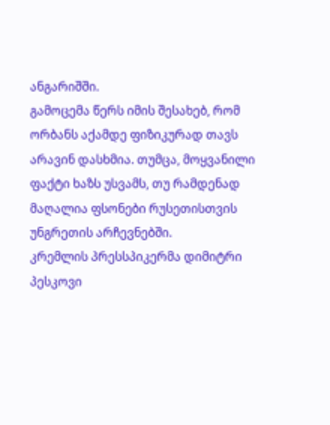ანგარიშში.
გამოცემა წერს იმის შესახებ, რომ ორბანს აქამდე ფიზიკურად თავს არავინ დასხმია. თუმცა, მოყვანილი ფაქტი ხაზს უსვამს, თუ რამდენად მაღალია ფსონები რუსეთისთვის უნგრეთის არჩევნებში.
კრემლის პრესსპიკერმა დიმიტრი პესკოვი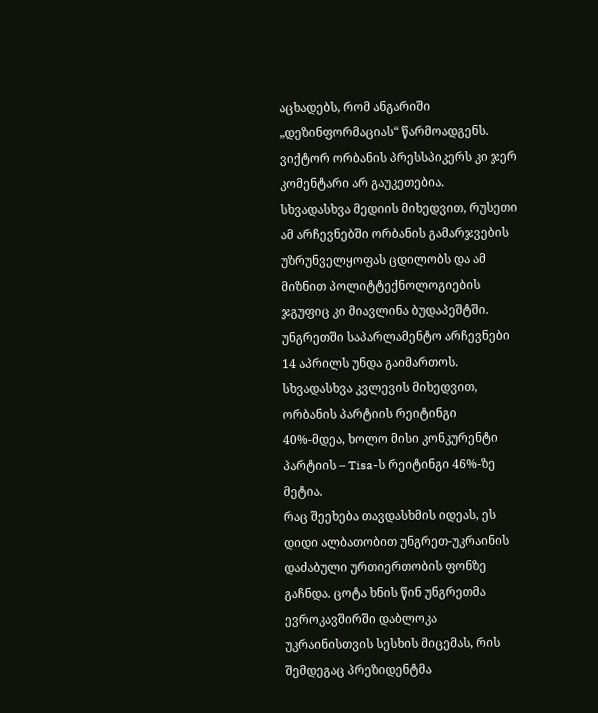აცხადებს, რომ ანგარიში „დეზინფორმაციას“ წარმოადგენს. ვიქტორ ორბანის პრესსპიკერს კი ჯერ კომენტარი არ გაუკეთებია.
სხვადასხვა მედიის მიხედვით, რუსეთი ამ არჩევნებში ორბანის გამარჯვების უზრუნველყოფას ცდილობს და ამ მიზნით პოლიტტექნოლოგიების ჯგუფიც კი მიავლინა ბუდაპეშტში.
უნგრეთში საპარლამენტო არჩევნები 14 აპრილს უნდა გაიმართოს. სხვადასხვა კვლევის მიხედვით, ორბანის პარტიის რეიტინგი 40%-მდეა, ხოლო მისი კონკურენტი პარტიის – Tisa-ს რეიტინგი 46%-ზე მეტია.
რაც შეეხება თავდასხმის იდეას, ეს დიდი ალბათობით უნგრეთ-უკრაინის დაძაბული ურთიერთობის ფონზე გაჩნდა. ცოტა ხნის წინ უნგრეთმა ევროკავშირში დაბლოკა უკრაინისთვის სესხის მიცემას, რის შემდეგაც პრეზიდენტმა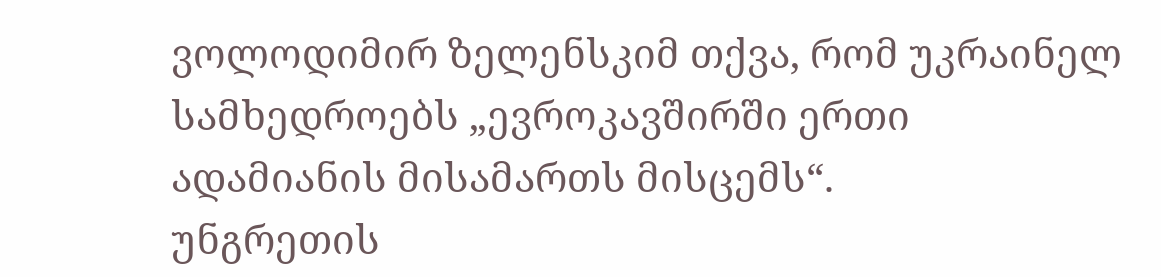ვოლოდიმირ ზელენსკიმ თქვა, რომ უკრაინელ სამხედროებს „ევროკავშირში ერთი ადამიანის მისამართს მისცემს“.
უნგრეთის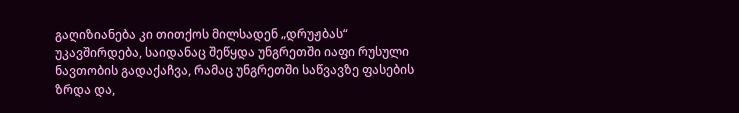გაღიზიანება კი თითქოს მილსადენ „დრუჟბას“ უკავშირდება, საიდანაც შეწყდა უნგრეთში იაფი რუსული ნავთობის გადაქაჩვა, რამაც უნგრეთში საწვავზე ფასების ზრდა და,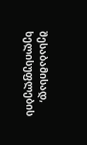შესაბამისად, ხელისუფლების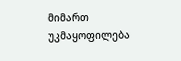მიმართ უკმაყოფილება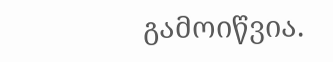გამოიწვია.